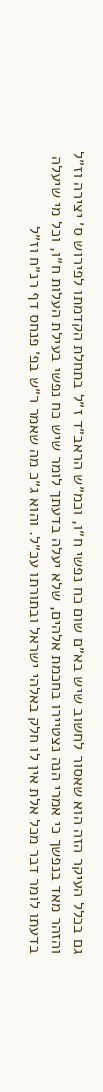גם בכלל העיקר הזה הוא שאסור לחשוב שיש בא״ם שום כח נפשי ח״ו, וכמ״ש הראב״ד ז״ל בתחלת הקדמתו לפירוש ס׳ יצירה וז״ל והזהר מאד בנפשך כי אמרי הנה נצטיירו בחכמת אלהים, שלא יעלה בדעתך לומר שיש כח נפשי בעילת העלות ח״ו, וכל מי שיעלה בדעתו לומר דבר מכל אלת אין לו חלק באלהי ישראל ובתורתו עכ״ל. והוא ג״כ מה שאמר ר״ש בפ׳ פנחס דף רנ״ח וז״ל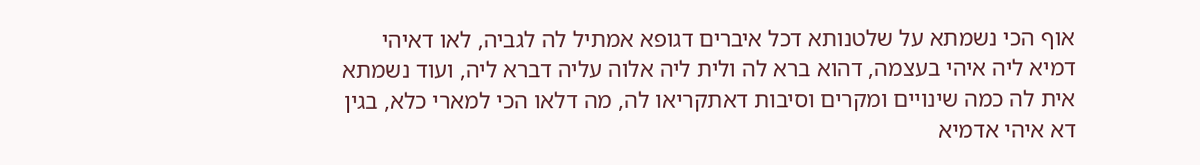אוף הכי נשמתא על שלטנותא דכל איברים דגופא אמתיל לה לגביה, לאו דאיהי דמיא ליה איהי בעצמה, דהוא ברא לה ולית ליה אלוה עליה דברא ליה, ועוד נשמתא אית לה כמה שינויים ומקרים וסיבות דאתקריאו לה, מה דלאו הכי למארי כלא, בגין דא איהי אדמיא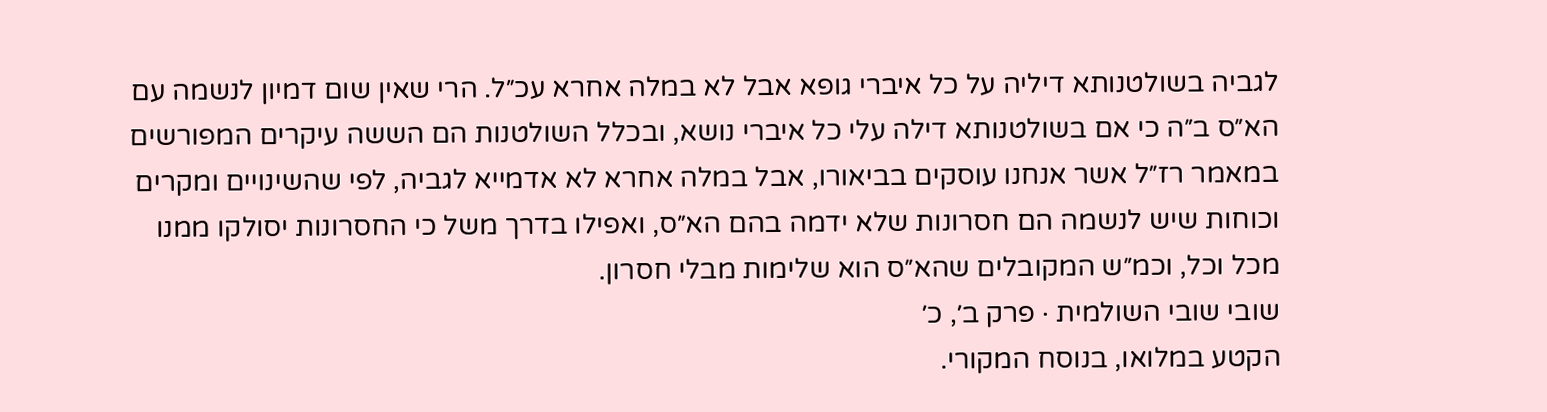לגביה בשולטנותא דיליה על כל איברי גופא אבל לא במלה אחרא עכ״ל. הרי שאין שום דמיון לנשמה עם הא״ס ב״ה כי אם בשולטנותא דילה עלי כל איברי נושא, ובכלל השולטנות הם הששה עיקרים המפורשים במאמר רז״ל אשר אנחנו עוסקים בביאורו, אבל במלה אחרא לא אדמייא לגביה, לפי שהשינויים ומקרים וכוחות שיש לנשמה הם חסרונות שלא ידמה בהם הא״ס, ואפילו בדרך משל כי החסרונות יסולקו ממנו מכל וכל, וכמ״ש המקובלים שהא״ס הוא שלימות מבלי חסרון.
שובי שובי השולמית · פרק ב׳, כ׳
הקטע במלואו, בנוסח המקורי.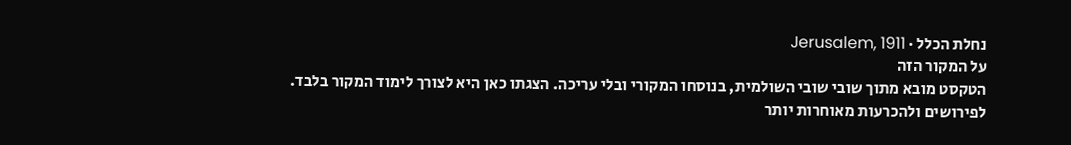נחלת הכלל · Jerusalem, 1911
על המקור הזה
הטקסט מובא מתוך שובי שובי השולמית, בנוסחו המקורי ובלי עריכה. הצגתו כאן היא לצורך לימוד המקור בלבד. לפירושים ולהכרעות מאוחרות יותר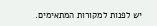יש לפנות למקורות המתאימים.